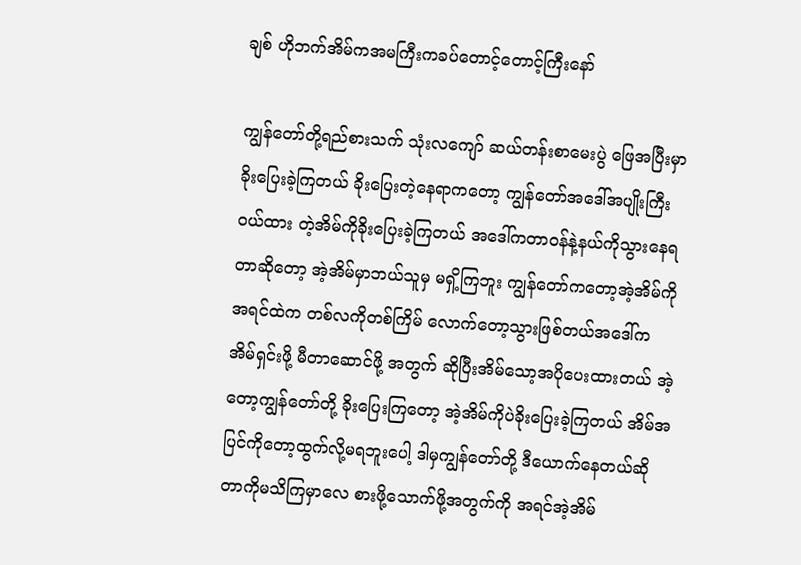ချစ် ဟိုဘက်အိမ်ကအမကြီးကခပ်တောင့်တောင့်ကြီးနော်

ကျွန်တော်တို့ရည်စားသက် သုံးလကျော် ဆယ်တန်းစာမေးပွဲ ဖြေအပြီးမှာခိုးပြေးခဲ့ကြတယ် ခိုးပြေးတဲ့နေရာကတော့ ကျွန်တော်အဒေါ်အပျိုးကြီးဝယ်ထား တဲ့အိမ်ကိုခိုးပြေးခဲ့ကြတယ် အဒေါ်ကတာဝန်နဲ့နယ်ကိုသွားနေရ တာဆိုတော့ အဲ့အိမ်မှာဘယ်သူမှ မရှိ့ကြဘူး ကျွန်တော်ကတော့အဲ့အိမ်ကိုအရင်ထဲက တစ်လကိုတစ်ကြိမ် လောက်တော့သွားဖြစ်တယ်အဒေါ်က အိမ်ရှင်းဖို့ မီတာဆောင်ဖို့ အတွက် ဆိုပြီးအိမ်သော့အပိုပေးထားတယ် အဲ့တော့ကျွန်တော်တို့ ခိုးပြေးကြတော့ အဲ့အိမ်ကိုပဲခိုးပြေးခဲ့ကြတယ် အိမ်အပြင်ကိုတော့ထွက်လို့မရဘူးပေါ့ ဒါမှကျွန်တော်တို့ ဒီယောက်နေတယ်ဆိုတာကိုမသိကြမှာလေ စားဖို့သောက်ဖို့အတွက်ကို အရင်အဲ့အိမ်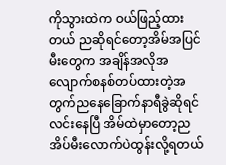ကိုသွားထဲက ဝယ်ဖြည့်ထားတယ် ညဆိုရင်တော့အိမ်အပြင်မီးတွေက အချိန်အလိုအလျောက်စနစ်တပ်ထားတဲ့အတွက်ညနေခြောက်နာရီခွဲဆိုရင်လင်းနေပြီ အိမ်ထဲမှာတော့ညအိပ်မီးလောက်ပဲထွန်းလို့ရတယ်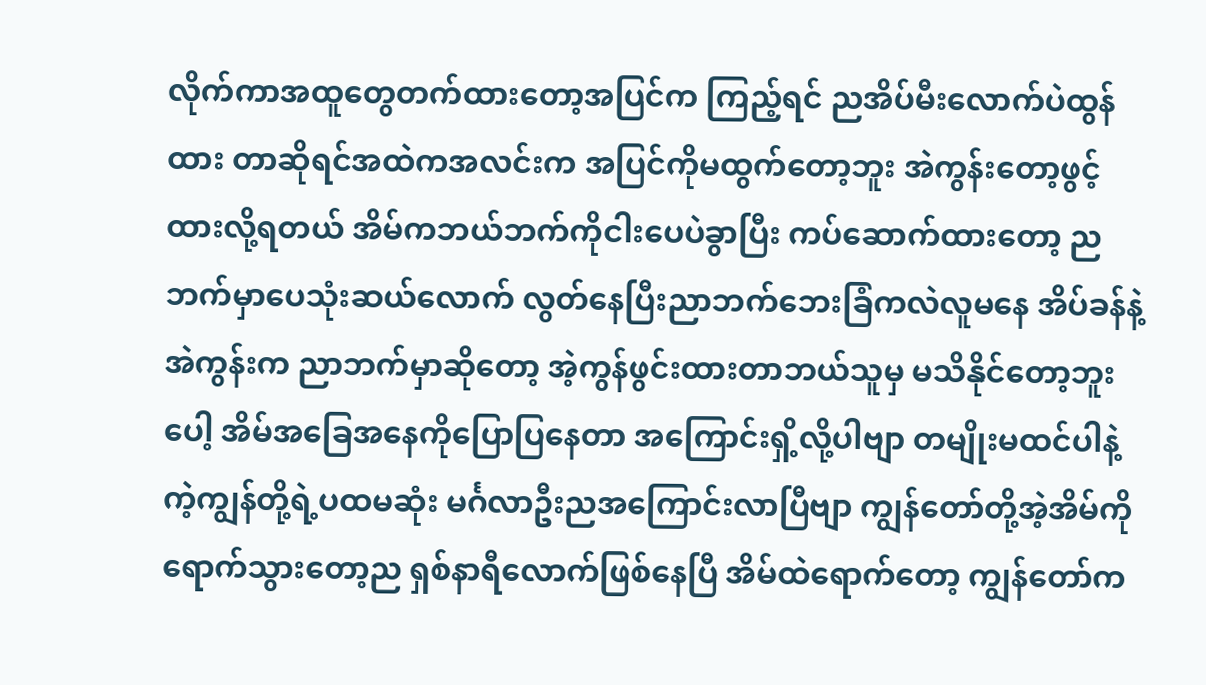လိုက်ကာအထူတွေတက်ထားတော့အပြင်က ကြည့်ရင် ညအိပ်မီးလောက်ပဲထွန်ထား တာဆိုရင်အထဲကအလင်းက အပြင်ကိုမထွက်တော့ဘူး အဲကွန်းတော့ဖွင့်ထားလို့ရတယ် အိမ်ကဘယ်ဘက်ကိုငါးပေပဲခွာပြီး ကပ်ဆောက်ထားတော့ ညဘက်မှာပေသုံးဆယ်လောက် လွတ်နေပြီးညာဘက်ဘေးခြံကလဲလူမနေ အိပ်ခန်နဲ့အဲကွန်းက ညာဘက်မှာဆိုတော့ အဲ့ကွန်ဖွင်းထားတာဘယ်သူမှ မသိနိုင်တော့ဘူးပေါ့ အိမ်အခြေအနေကိုပြောပြနေတာ အကြောင်းရှိ့လို့ပါဗျာ တမျိုးမထင်ပါနဲ့ ကဲ့ကျွန်တို့ရဲ့ပထမဆုံး မင်္ဂလာဦးညအကြောင်းလာပြီဗျာ ကျွန်တော်တို့အဲ့အိမ်ကိုရောက်သွားတော့ည ရှစ်နာရီလောက်ဖြစ်နေပြီ အိမ်ထဲရောက်တော့ ကျွန်တော်က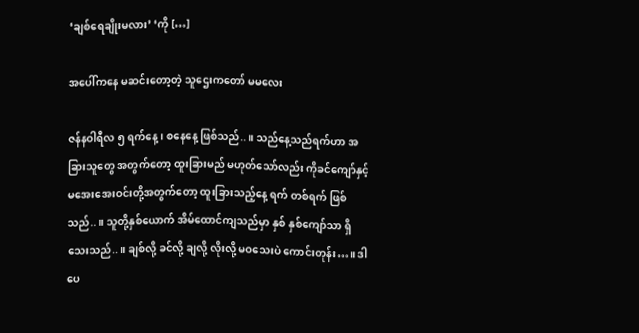‘ချစ်ရေချိုးမလား’ ‘ကို […]

အပေါ်ကနေ မဆင်းတော့တဲ့ သူဌေးကတော် မမလေး

ဇန်နဝါရီလ ၅ ရက်နေ့ ၊ စနေနေ့ ဖြစ်သည်..။ သည်နေ့သည်ရက်ဟာ အခြားသူတွေ အတွက်တော့ ထူးခြားမည် မဟုတ်သော်လည်း ကိုခင်ကျော်နှင့် မအေးအေးဝင်းတို့အတွက်တော့ ထူးခြားသည့်နေ့ ရက် တစ်ရက် ဖြစ်သည်..။ သူတို့နှစ်ယောက် အိမ်ထောင်ကျသည်မှာ နှစ် နှစ်ကျော်သာ ရှိသေးသည်..။ ချစ်လို့ ခင်လို့ ချလို့ လိုးလို့ မဝသေးပဲ ကောင်းတုန်း…။ ဒါပေ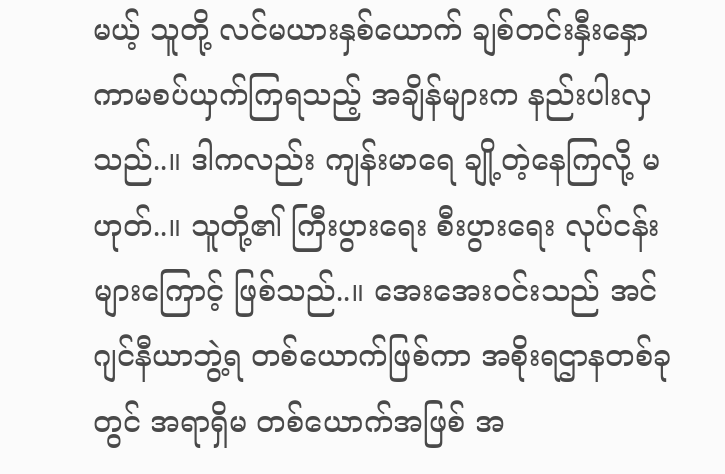မယ့် သူတို့ လင်မယားနှစ်ယောက် ချစ်တင်းနှီးနှော ကာမစပ်ယှက်ကြရသည့် အချိန်များက နည်းပါးလှသည်..။ ဒါကလည်း ကျန်းမာရေ ချို့တဲ့နေကြလို့ မဟုတ်..။ သူတို့၏ ကြီးပွားရေး စီးပွားရေး လုပ်ငန်းများကြောင့် ဖြစ်သည်..။ အေးအေးဝင်းသည် အင်ဂျင်နီယာဘွဲ့ရ တစ်ယောက်ဖြစ်ကာ အစိုးရဌာနတစ်ခုတွင် အရာရှိမ တစ်ယောက်အဖြစ် အ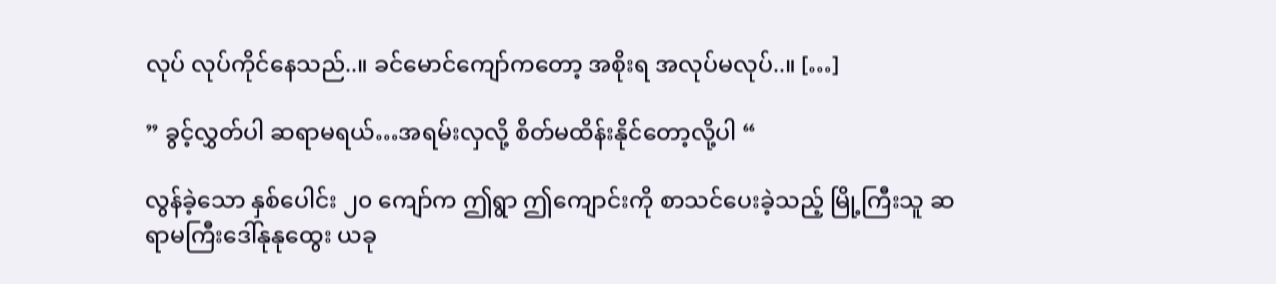လုပ် လုပ်ကိုင်နေသည်..။ ခင်မောင်ကျော်ကတော့ အစိုးရ အလုပ်မလုပ်..။ […]

” ခွင့်လွှတ်ပါ ဆရာမရယ်…အရမ်းလှလို့ စိတ်မထိန်းနိုင်တော့လို့ပါ “

လွန်ခဲ့သော နှစ်ပေါင်း ၂၀ ကျော်က ဤရွာ ဤကျောင်းကို စာသင်ပေးခဲ့သည့် မြို့ကြီးသူ ဆရာမကြီးဒေါ်နုနုထွေး ယခု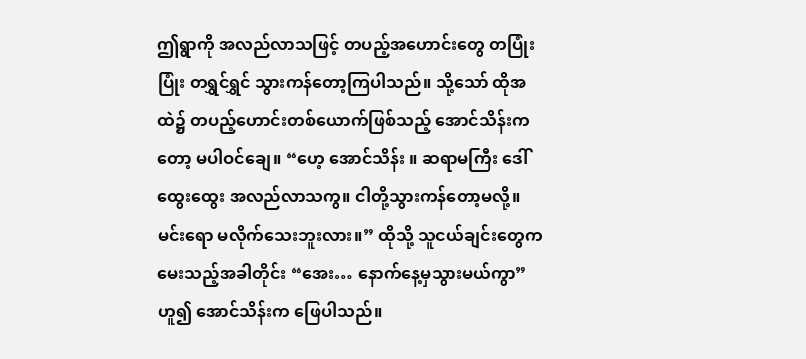ဤရွာကို အလည်လာသဖြင့် တပည့်အဟောင်းတွေ တပြုံးပြုံး တရွှင်ရွှင် သွားကန်တော့ကြပါသည်။ သို့သော် ထိုအထဲ၌ တပည့်ဟောင်းတစ်ယောက်ဖြစ်သည့် အောင်သိန်းက တော့ မပါဝင်ချေ။ “ဟေ့ အောင်သိန်း ။ ဆရာမကြီး ဒေါ်ထွေးထွေး အလည်လာသကွ။ ငါတို့သွားကန်တော့မလို့။ မင်းရော မလိုက်သေးဘူးလား။” ထိုသို့ သူငယ်ချင်းတွေက မေးသည့်အခါတိုင်း “အေး… နောက်နေ့မှသွားမယ်ကွာ” ဟူ၍ အောင်သိန်းက ဖြေပါသည်။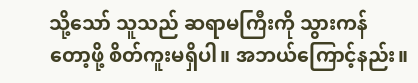သို့သော် သူသည် ဆရာမကြီးကို သွားကန်တော့ဖို့ စိတ်ကူးမရှိပါ။ အဘယ်ကြောင့်နည်း။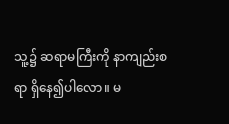သူ့၌ ဆရာမကြီးကို နာကျည်းစရာ ရှိနေ၍ပါလော။ မ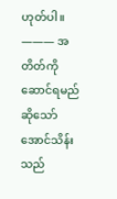ဟုတ်ပါ။ ——— အတိတ်ကိုဆောင်ရမည်ဆိုသော် အောင်သိန်းသည်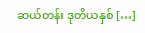ဆယ်တန်း ဒုတိယနှစ် […]